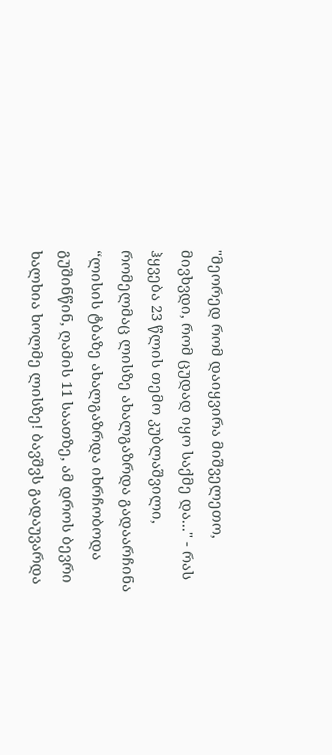"მეორედ რომ დაიყვირა მიშველეთო, მივხვდი, რომ ცუდად იყო საქმე და..." - რას ჰყვება 23 წლის თემო კუბლაშვილი, რომელმაც ლისზე ახალგაზრდა გადაარჩინა
“ლისის ტბაზე ახალგაზრდა იხრჩობოდა გუშინწინ, ღამის 11 საათზე, ამ დროს ბევრი ხალხია ხოლმე ლისზე! ბავშვს გადაუვარდა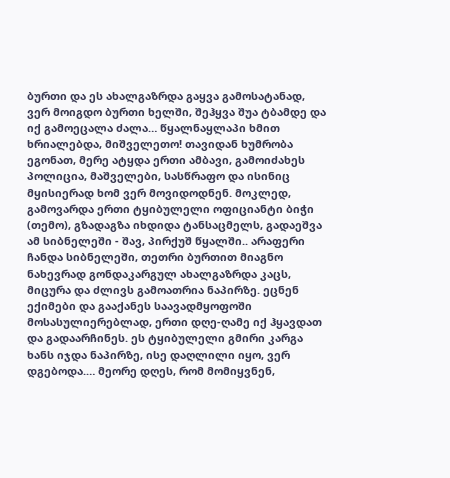ბურთი და ეს ახალგაზრდა გაყვა გამოსატანად, ვერ მოიგდო ბურთი ხელში, შეჰყვა შუა ტბამდე და იქ გამოეცალა ძალა… წყალნაყლაპი ხმით ხრიალებდა, მიშველეთო! თავიდან ხუმრობა ეგონათ, მერე ატყდა ერთი ამბავი, გამოიძახეს პოლიცია, მაშველები, სასწრაფო და ისინიც მყისიერად ხომ ვერ მოვიდოდნენ. მოკლედ, გამოვარდა ერთი ტყიბულელი ოფიციანტი ბიჭი (თემო), გზადაგზა იხდიდა ტანსაცმელს, გადაეშვა ამ სიბნელეში - შავ, პირქუშ წყალში.. არაფერი ჩანდა სიბნელეში, თეთრი ბურთით მიაგნო ნახევრად გონდაკარგულ ახალგაზრდა კაცს, მიცურა და ძლივს გამოათრია ნაპირზე. ეცნენ ექიმები და გააქანეს საავადმყოფოში მოსასულიერებლად, ერთი დღე-ღამე იქ ჰყავდათ და გადაარჩინეს. ეს ტყიბულელი გმირი კარგა ხანს იჯდა ნაპირზე, ისე დაღლილი იყო, ვერ დგებოდა.… მეორე დღეს, რომ მომიყვნენ,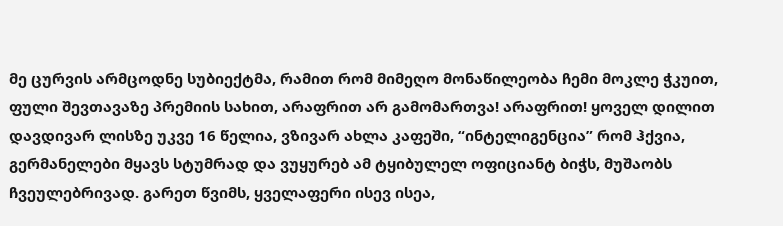მე ცურვის არმცოდნე სუბიექტმა, რამით რომ მიმეღო მონაწილეობა ჩემი მოკლე ჭკუით, ფული შევთავაზე პრემიის სახით, არაფრით არ გამომართვა! არაფრით! ყოველ დილით დავდივარ ლისზე უკვე 16 წელია, ვზივარ ახლა კაფეში, “ინტელიგენცია” რომ ჰქვია, გერმანელები მყავს სტუმრად და ვუყურებ ამ ტყიბულელ ოფიციანტ ბიჭს, მუშაობს ჩვეულებრივად. გარეთ წვიმს, ყველაფერი ისევ ისეა,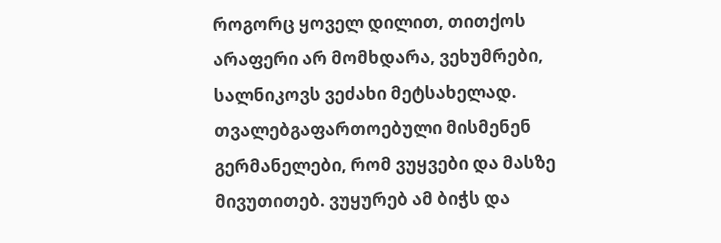როგორც ყოველ დილით, თითქოს არაფერი არ მომხდარა, ვეხუმრები, სალნიკოვს ვეძახი მეტსახელად. თვალებგაფართოებული მისმენენ გერმანელები, რომ ვუყვები და მასზე მივუთითებ. ვუყურებ ამ ბიჭს და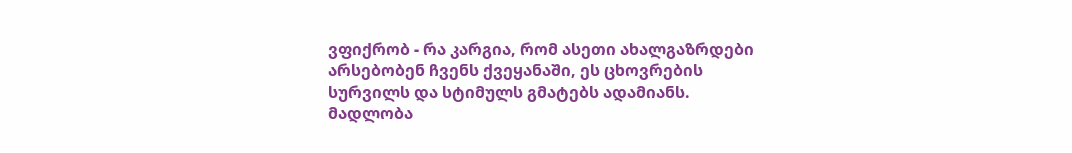ვფიქრობ - რა კარგია, რომ ასეთი ახალგაზრდები არსებობენ ჩვენს ქვეყანაში, ეს ცხოვრების სურვილს და სტიმულს გმატებს ადამიანს. მადლობა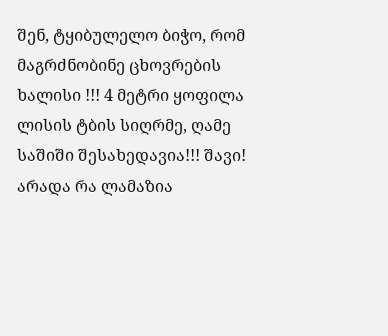შენ, ტყიბულელო ბიჭო, რომ მაგრძნობინე ცხოვრების ხალისი !!! 4 მეტრი ყოფილა ლისის ტბის სიღრმე, ღამე საშიში შესახედავია!!! შავი! არადა რა ლამაზია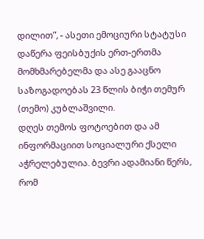დილით”, - ასეთი ემოციური სტატუსი დაწერა ფეისბუქის ერთ-ერთმა მომხმარებელმა და ასე გააცნო საზოგადოებას 23 წლის ბიჭი თემურ (თემო) კუბლაშვილი.
დღეს თემოს ფოტოებით და ამ ინფორმაციით სოციალური ქსელი აჭრელებულია. ბევრი ადამიანი წერს, რომ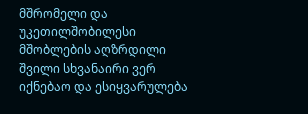მშრომელი და უკეთილშობილესი მშობლების აღზრდილი შვილი სხვანაირი ვერ იქნებაო და ესიყვარულება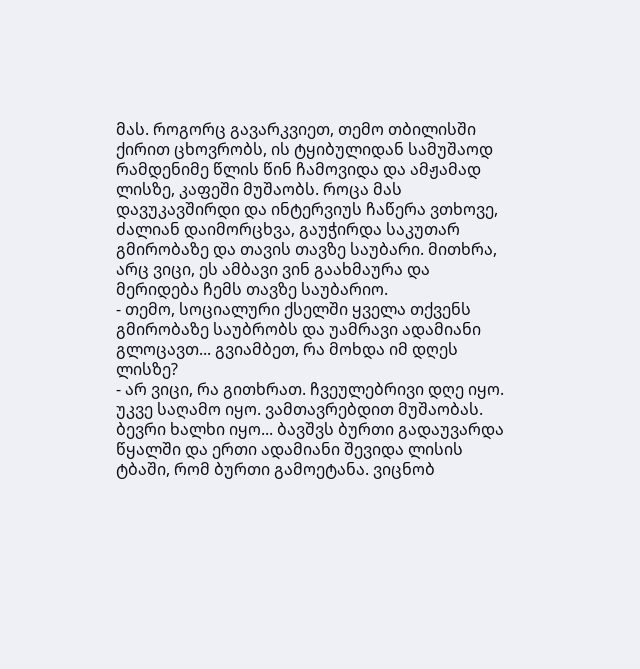მას. როგორც გავარკვიეთ, თემო თბილისში ქირით ცხოვრობს, ის ტყიბულიდან სამუშაოდ რამდენიმე წლის წინ ჩამოვიდა და ამჟამად ლისზე, კაფეში მუშაობს. როცა მას დავუკავშირდი და ინტერვიუს ჩაწერა ვთხოვე, ძალიან დაიმორცხვა, გაუჭირდა საკუთარ გმირობაზე და თავის თავზე საუბარი. მითხრა, არც ვიცი, ეს ამბავი ვინ გაახმაურა და მერიდება ჩემს თავზე საუბარიო.
- თემო, სოციალური ქსელში ყველა თქვენს გმირობაზე საუბრობს და უამრავი ადამიანი გლოცავთ... გვიამბეთ, რა მოხდა იმ დღეს ლისზე?
- არ ვიცი, რა გითხრათ. ჩვეულებრივი დღე იყო. უკვე საღამო იყო. ვამთავრებდით მუშაობას. ბევრი ხალხი იყო... ბავშვს ბურთი გადაუვარდა წყალში და ერთი ადამიანი შევიდა ლისის ტბაში, რომ ბურთი გამოეტანა. ვიცნობ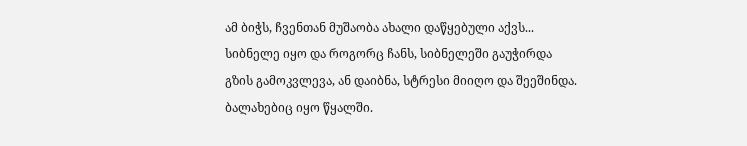ამ ბიჭს, ჩვენთან მუშაობა ახალი დაწყებული აქვს... სიბნელე იყო და როგორც ჩანს, სიბნელეში გაუჭირდა გზის გამოკვლევა, ან დაიბნა, სტრესი მიიღო და შეეშინდა. ბალახებიც იყო წყალში.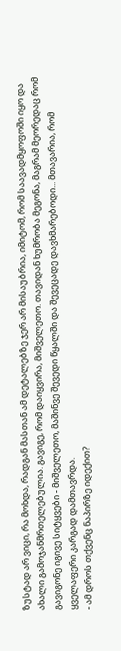ზუსტად არ ვიცი, რა მოხდა, რადგან მასთან ამ დეტალებზე ჯერ არ მისაუბრია, იმიტომ, რომ საავადმყოფოში იყო და ახალი გამოჯანმრთელებულია. გავიგე, რომ დაიყვირა, მიშველეთო. თავიდან ხუმრობა მეგონა, მაგრამ მეორედაც რომ გავიგონე იგივე სიტყვები - მიშველეთო, მაშინვე შევედი წყალში და შევეცადე დავხმარებოდი... მთავარია, რომ ყველაფერი კარგად დამთავრდა.
- ამ დროს თქვენც ნაპირზე იდექით?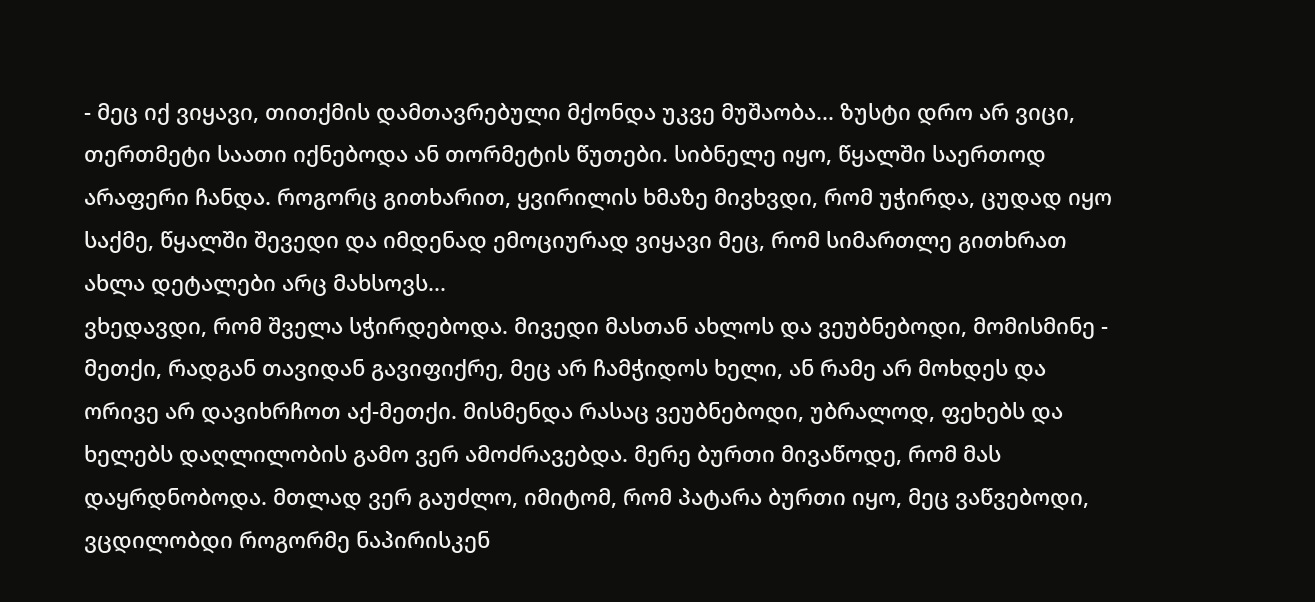- მეც იქ ვიყავი, თითქმის დამთავრებული მქონდა უკვე მუშაობა... ზუსტი დრო არ ვიცი, თერთმეტი საათი იქნებოდა ან თორმეტის წუთები. სიბნელე იყო, წყალში საერთოდ არაფერი ჩანდა. როგორც გითხარით, ყვირილის ხმაზე მივხვდი, რომ უჭირდა, ცუდად იყო საქმე, წყალში შევედი და იმდენად ემოციურად ვიყავი მეც, რომ სიმართლე გითხრათ ახლა დეტალები არც მახსოვს...
ვხედავდი, რომ შველა სჭირდებოდა. მივედი მასთან ახლოს და ვეუბნებოდი, მომისმინე - მეთქი, რადგან თავიდან გავიფიქრე, მეც არ ჩამჭიდოს ხელი, ან რამე არ მოხდეს და ორივე არ დავიხრჩოთ აქ-მეთქი. მისმენდა რასაც ვეუბნებოდი, უბრალოდ, ფეხებს და ხელებს დაღლილობის გამო ვერ ამოძრავებდა. მერე ბურთი მივაწოდე, რომ მას დაყრდნობოდა. მთლად ვერ გაუძლო, იმიტომ, რომ პატარა ბურთი იყო, მეც ვაწვებოდი, ვცდილობდი როგორმე ნაპირისკენ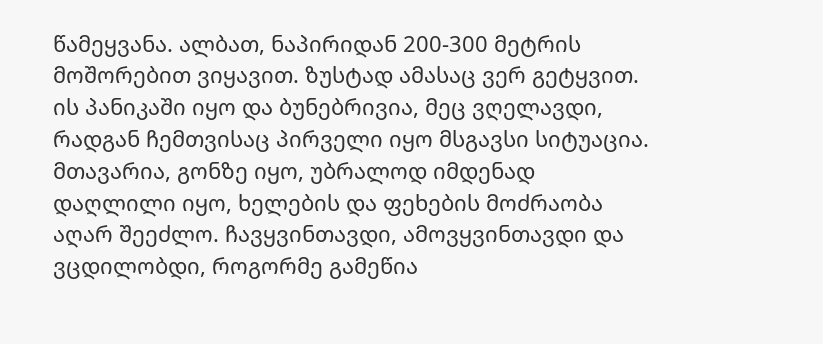წამეყვანა. ალბათ, ნაპირიდან 200-300 მეტრის მოშორებით ვიყავით. ზუსტად ამასაც ვერ გეტყვით. ის პანიკაში იყო და ბუნებრივია, მეც ვღელავდი, რადგან ჩემთვისაც პირველი იყო მსგავსი სიტუაცია. მთავარია, გონზე იყო, უბრალოდ იმდენად დაღლილი იყო, ხელების და ფეხების მოძრაობა აღარ შეეძლო. ჩავყვინთავდი, ამოვყვინთავდი და ვცდილობდი, როგორმე გამეწია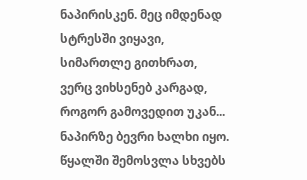ნაპირისკენ. მეც იმდენად სტრესში ვიყავი, სიმართლე გითხრათ, ვერც ვიხსენებ კარგად, როგორ გამოვედით უკან...
ნაპირზე ბევრი ხალხი იყო. წყალში შემოსვლა სხვებს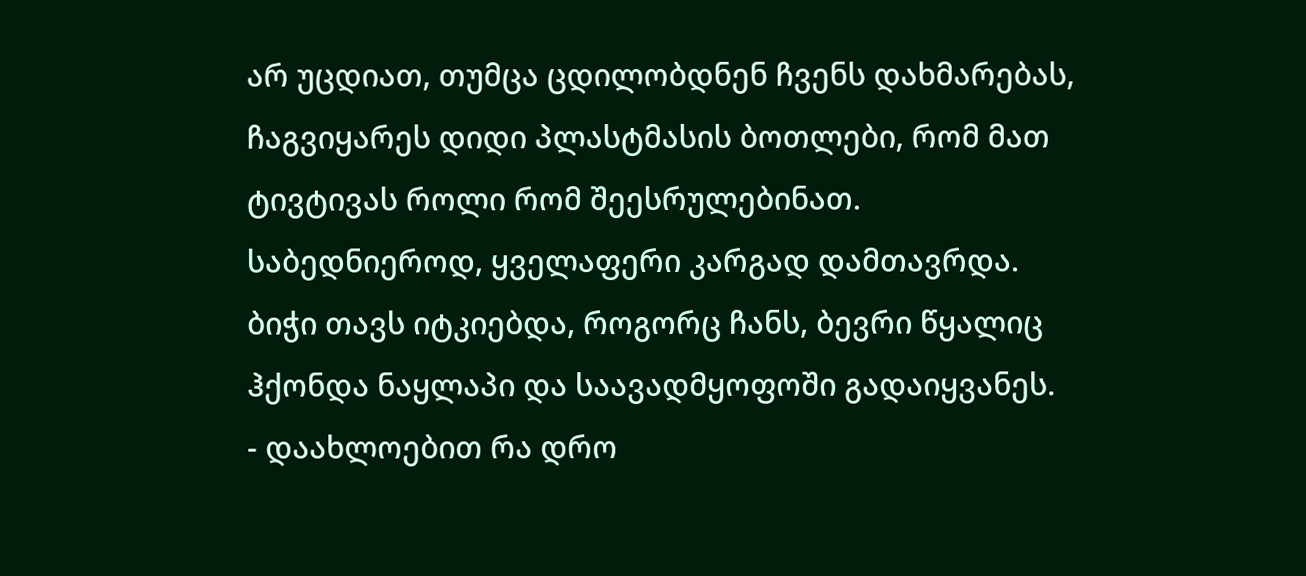არ უცდიათ, თუმცა ცდილობდნენ ჩვენს დახმარებას, ჩაგვიყარეს დიდი პლასტმასის ბოთლები, რომ მათ ტივტივას როლი რომ შეესრულებინათ. საბედნიეროდ, ყველაფერი კარგად დამთავრდა. ბიჭი თავს იტკიებდა, როგორც ჩანს, ბევრი წყალიც ჰქონდა ნაყლაპი და საავადმყოფოში გადაიყვანეს.
- დაახლოებით რა დრო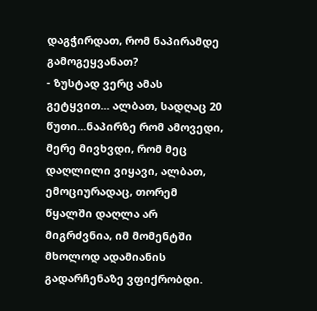დაგჭირდათ, რომ ნაპირამდე გამოგეყვანათ?
- ზუსტად ვერც ამას გეტყვით... ალბათ, სადღაც 20 წუთი...ნაპირზე რომ ამოვედი, მერე მივხვდი, რომ მეც დაღლილი ვიყავი, ალბათ, ემოციურადაც, თორემ წყალში დაღლა არ მიგრძვნია, იმ მომენტში მხოლოდ ადამიანის გადარჩენაზე ვფიქრობდი.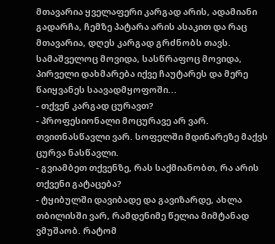მთავარია ყველაფერი კარგად არის, ადამიანი გადარჩა, ჩემზე პატარა არის ასაკით და რაც მთავარია, დღეს კარგად გრძნობს თავს. სამაშველოც მოვიდა, სასწრაფოც მოვიდა, პირველი დახმარება იქვე ჩაუტარეს და მერე წაიყვანეს საავადმყოფოში...
- თქვენ კარგად ცურავთ?
- პროფესიონალი მოცურავე არ ვარ. თვითნასწავლი ვარ. სოფელში მდინარეზე მაქვს ცურვა ნასწავლი.
- გვიამბეთ თქვენზე, რას საქმიანობთ, რა არის თქვენი გატაცება?
- ტყიბულში დავიბადე და გავიზარდე, ახლა თბილისში ვარ, რამდენიმე წელია მიმტანად ვმუშაობ. რატომ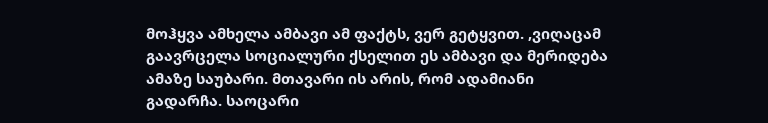მოჰყვა ამხელა ამბავი ამ ფაქტს, ვერ გეტყვით. ,ვიღაცამ გაავრცელა სოციალური ქსელით ეს ამბავი და მერიდება ამაზე საუბარი. მთავარი ის არის, რომ ადამიანი გადარჩა. საოცარი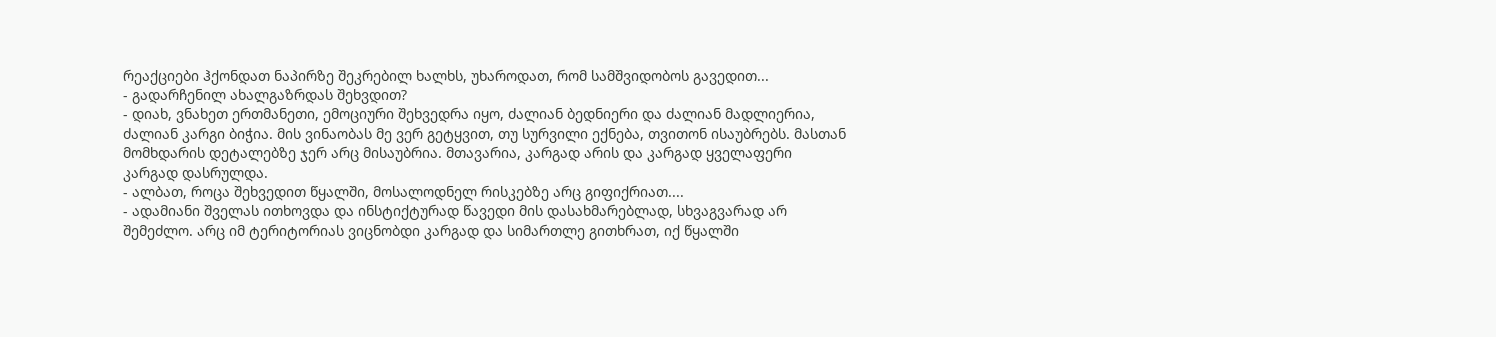რეაქციები ჰქონდათ ნაპირზე შეკრებილ ხალხს, უხაროდათ, რომ სამშვიდობოს გავედით...
- გადარჩენილ ახალგაზრდას შეხვდით?
- დიახ, ვნახეთ ერთმანეთი, ემოციური შეხვედრა იყო, ძალიან ბედნიერი და ძალიან მადლიერია, ძალიან კარგი ბიჭია. მის ვინაობას მე ვერ გეტყვით, თუ სურვილი ექნება, თვითონ ისაუბრებს. მასთან მომხდარის დეტალებზე ჯერ არც მისაუბრია. მთავარია, კარგად არის და კარგად ყველაფერი კარგად დასრულდა.
- ალბათ, როცა შეხვედით წყალში, მოსალოდნელ რისკებზე არც გიფიქრიათ....
- ადამიანი შველას ითხოვდა და ინსტიქტურად წავედი მის დასახმარებლად, სხვაგვარად არ შემეძლო. არც იმ ტერიტორიას ვიცნობდი კარგად და სიმართლე გითხრათ, იქ წყალში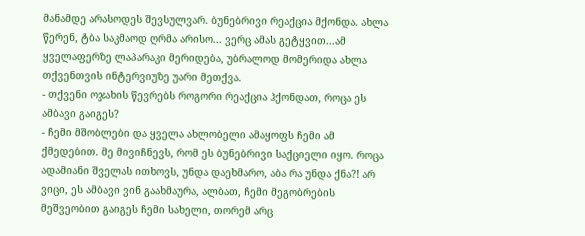მანამდე არასოდეს შევსულვარ. ბუნებრივი რეაქცია მქონდა. ახლა წერენ, ტბა საკმაოდ ღრმა არისო... ვერც ამას გეტყვით...ამ ყველაფერზე ლაპარაკი მერიდება, უბრალოდ მომერიდა ახლა თქვენთვის ინტერვიუზე უარი მეთქვა.
- თქვენი ოჯახის წევრებს როგორი რეაქცია ჰქონდათ, როცა ეს ამბავი გაიგეს?
- ჩემი მშობლები და ყველა ახლობელი ამაყოფს ჩემი ამ ქმედებით. მე მივიჩნევს, რომ ეს ბუნებრივი საქციელი იყო. როცა ადამიანი შველას ითხოვს, უნდა დაეხმარო, აბა რა უნდა ქნა?! არ ვიცი, ეს ამბავი ვინ გაახმაურა, ალბათ, ჩემი მეგობრების მეშვეობით გაიგეს ჩემი სახელი, თორემ არც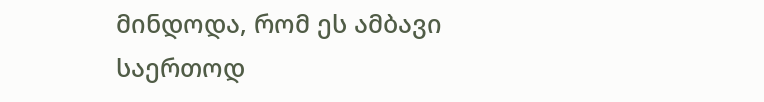მინდოდა, რომ ეს ამბავი საერთოდ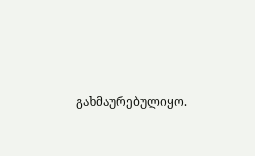გახმაურებულიყო.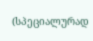(სპეციალურად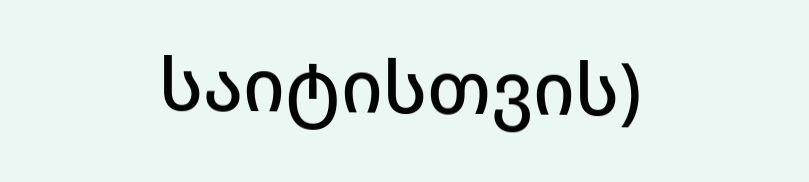საიტისთვის)